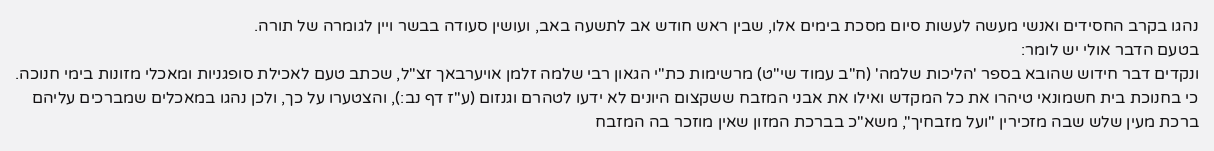נהגו בקרב החסידים ואנשי מעשה לעשות סיום מסכת בימים אלו, שבין ראש חודש אב לתשעה באב, ועושין סעודה בבשר ויין לגומרה של תורה.
בטעם הדבר אולי יש לומר:
ונקדים דבר חידוש שהובא בספר 'הליכות שלמה' (ח"ב עמוד שי"ט) מרשימות כת"י הגאון רבי שלמה זלמן אויערבאך זצ"ל, שכתב טעם לאכילת סופגניות ומאכלי מזונות בימי חנוכה.
כי בחנוכת בית חשמונאי טיהרו את כל המקדש ואילו את אבני המזבח ששקצום היונים לא ידעו לטהרם וגנזום (ע"ז דף נב:), והצטערו על כך, ולכן נהגו במאכלים שמברכים עליהם ברכת מעין שלש שבה מזכירין "ועל מזבחיך", משא"כ בברכת המזון שאין מוזכר בה המזבח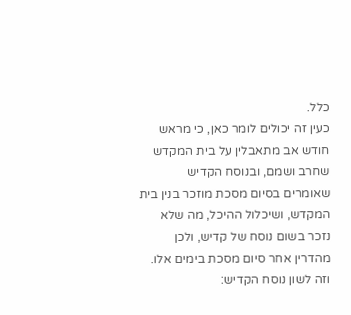כלל.
כעין זה יכולים לומר כאן, כי מראש חודש אב מתאבלין על בית המקדש שחרב ושמם, ובנוסח הקדיש שאומרים בסיום מסכת מוזכר בנין בית המקדש, ושיכלול ההיכל, מה שלא נזכר בשום נוסח של קדיש, ולכן מהדרין אחר סיום מסכת בימים אלו.
וזה לשון נוסח הקדיש: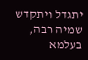יתגדל ויתקדש שמיה רבה, בעלמא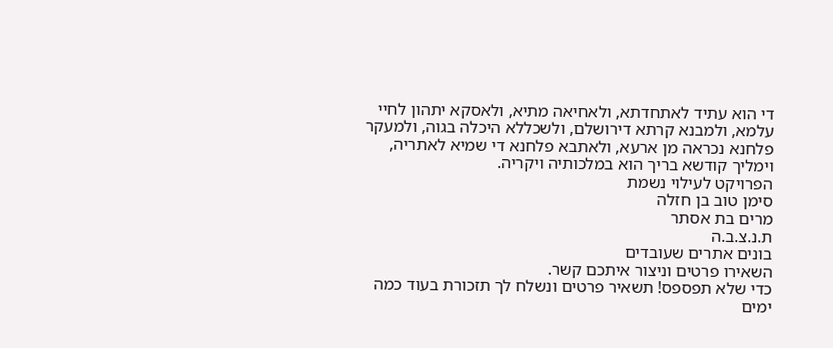די הוא עתיד לאתחדתא, ולאחיאה מתיא, ולאסקא יתהון לחיי עלמא, ולמבנא קרתא דירושלם, ולשכללא היכלה בגוה, ולמעקר פלחנא נכראה מן ארעא, ולאתבא פלחנא די שמיא לאתריה, וימליך קודשא בריך הוא במלכותיה ויקריה.
הפרויקט לעילוי נשמת
סימן טוב בן חזלה
מרים בת אסתר
ת.נ.צ.ב.ה
בונים אתרים שעובדים
השאירו פרטים וניצור איתכם קשר.
כדי שלא תפספס! תשאיר פרטים ונשלח לך תזכורת בעוד כמה ימים